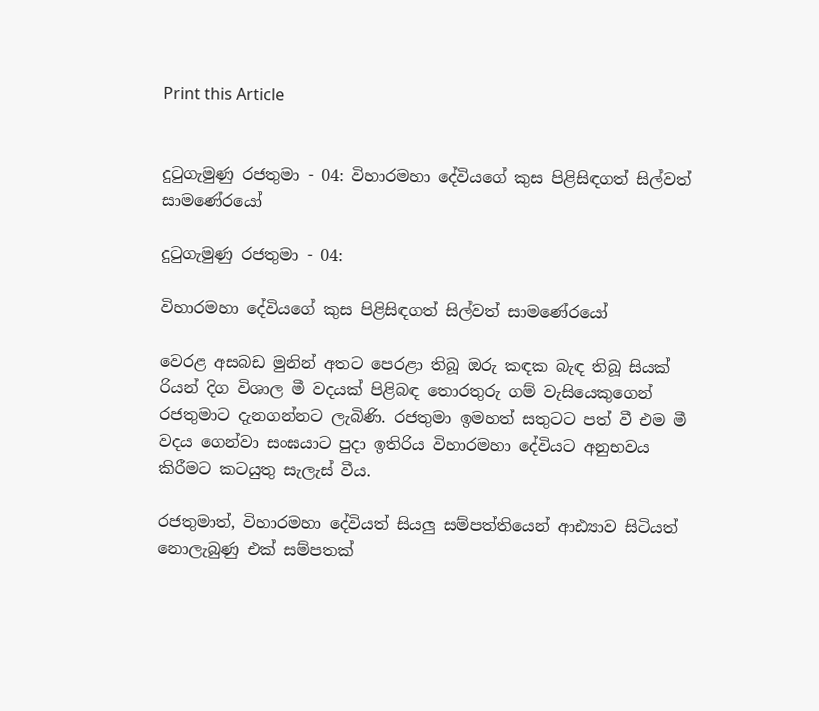Print this Article


දුටුගැමුණු රජතුමා - 04: විහාරමහා දේවියගේ කුස පිළිසිඳගත් සිල්වත් සාමණේරයෝ

දුටුගැමුණු රජතුමා - 04:

විහාරමහා දේවියගේ කුස පිළිසිඳගත් සිල්වත් සාමණේරයෝ

වෙරළ අසබඩ මුනින් අතට පෙරළා තිබූ ඔරු කඳක බැඳ තිබූ සියක් රියන් දිග විශාල මී වදයක් පිළිබඳ තොරතුරු ගම් වැසියෙකුගෙන් රජතුමාට දැනගන්නට ලැබිණි. රජතුමා ඉමහත් සතුටට පත් වී එම මී වදය ගෙන්වා සංඝයාට පුදා ඉතිරිය විහාරමහා දේවියට අනුභවය කිරීමට කටයුතු සැලැස් වීය.

රජතුමාත්, විහාරමහා දේවියත් සියලු සම්පත්තියෙන් ආඪ්‍යාව සිටියත් නොලැබුණු එක් සම්පතක්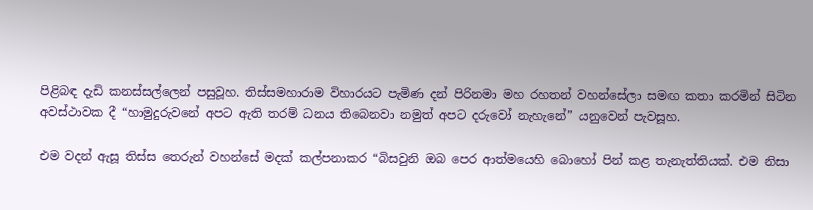පිළිබඳ දැඩි කනස්සල්ලෙන් පසුවූහ. තිස්සමහාරාම විහාරයට පැමිණ දන් පිරිනමා මහ රහතන් වහන්සේලා සමඟ කතා කරමින් සිටින අවස්ථාවක දී “හාමුදුරුවනේ අපට ඇති තරම් ධනය තිබෙනවා නමුත් අපට දරුවෝ නැහැනේ” යනුවෙන් පැවසූහ.

එම වදන් ඇසූ තිස්ස තෙරුන් වහන්සේ මදක් කල්පනාකර “බිසවුනි ඔබ පෙර ආත්මයෙහි බොහෝ පින් කළ තැනැත්තියක්. එම නිසා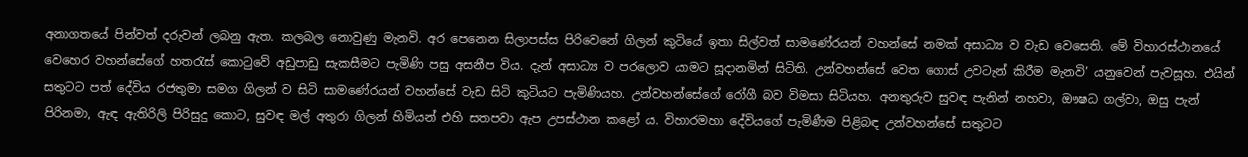අනාගතයේ පින්වත් දරුවන් ලබනු ඇත. කලබල නොවුණු මැනවි. අර පෙනෙන සිලාපස්ස පිරිවෙනේ ගිලන් කුටියේ ඉතා සිල්වත් සාමණේරයන් වහන්සේ නමක් අසාධ්‍ය ව වැඩ වෙසෙති. මේ විහාරස්ථානයේ වෙහෙර වහන්සේගේ හතරැස් කොටුවේ අඩුපාඩු සැකසීමට පැමිණි පසු අසනීප විය. දැන් අසාධ්‍ය ව පරලොව යාමට සූදානමින් සිටිති. උන්වහන්සේ වෙත ගොස් උවටැන් කිරීම මැනවි’ යනුවෙන් පැවසූහ. එයින් සතුටට පත් දේවිය රජතුමා සමග ගිලන් ව සිටි සාමණේරයන් වහන්සේ වැඩ සිටි කුටියට පැමිණියහ. උන්වහන්සේගේ රෝගී බව විමසා සිටියහ. අනතුරුව සුවඳ පැනින් නහවා, ඖෂධ ගල්වා, ඔසු පැන් පිරිනමා, ඇඳ ඇතිරිලි පිරිසුදු කොට, සුවඳ මල් අතුරා ගිලන් හිමියන් එහි සතපවා ඇප උපස්ථාන කළෝ ය. විහාරමහා දේවියගේ පැමිණීම පිළිබඳ උන්වහන්සේ සතුටට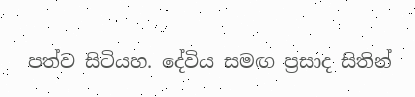පත්ව සිටියහ. දේවිය සමඟ ප්‍රසාද සිතින්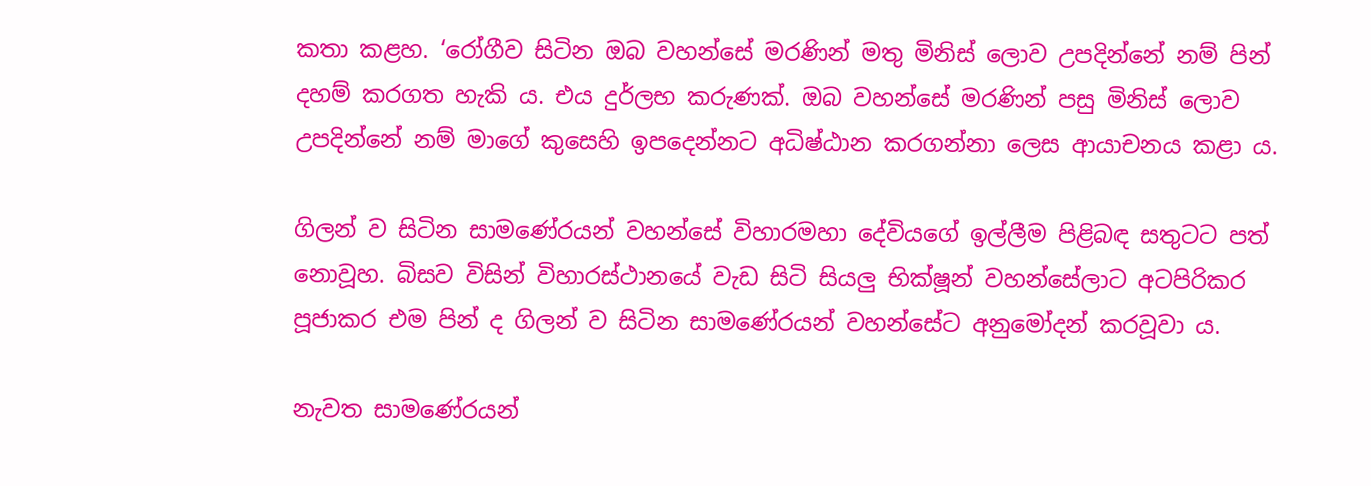කතා කළහ. ‘රෝගීව සිටින ඔබ වහන්සේ මරණින් මතු මිනිස් ලොව උපදින්නේ නම් පින් දහම් කරගත හැකි ය. එය දුර්ලභ කරුණක්. ඔබ වහන්සේ මරණින් පසු මිනිස් ලොව උපදින්නේ නම් මාගේ කුසෙහි ඉපදෙන්නට අධිෂ්ඨාන කරගන්නා ලෙස ආයාචනය කළා ය.

ගිලන් ව සිටින සාමණේරයන් වහන්සේ විහාරමහා දේවියගේ ඉල්ලීම පිළිබඳ සතුටට පත් නොවූහ. බිසව විසින් විහාරස්ථානයේ වැඩ සිටි සියලු භික්ෂූන් වහන්සේලාට අටපිරිකර පූජාකර එම පින් ද ගිලන් ව සිටින සාමණේරයන් වහන්සේට අනුමෝදන් කරවූවා ය.

නැවත සාමණේරයන්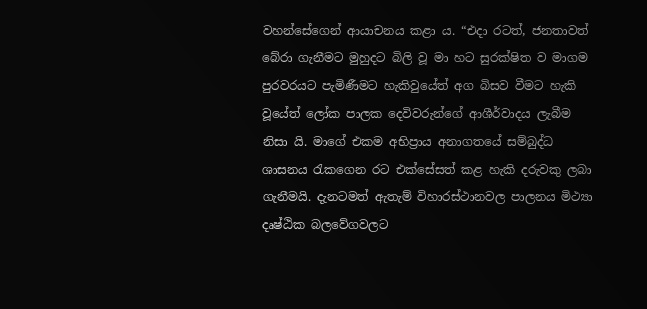වහන්සේගෙන් ආයාචනය කළා ය. “එදා රටත්, ජනතාවත් බේරා ගැනීමට මුහුදට බිලි වූ මා හට සුරක්ෂිත ව මාගම පුරවරයට පැමිණීමට හැකිවුයේත් අග බිසව වීමට හැකි වූයේත් ලෝක පාලක දෙවිවරුන්ගේ ආශීර්වාදය ලැබීම නිසා යි. මාගේ එකම අභිප්‍රාය අනාගතයේ සම්බුද්ධ ශාසනය රැකගෙන රට එක්සේසත් කළ හැකි දරුවකු ලබා ගැනීමයි. දැනටමත් ඇතැම් විහාරස්ථානවල පාලනය මිථ්‍යා දෘෂ්ඨික බලවේගවලට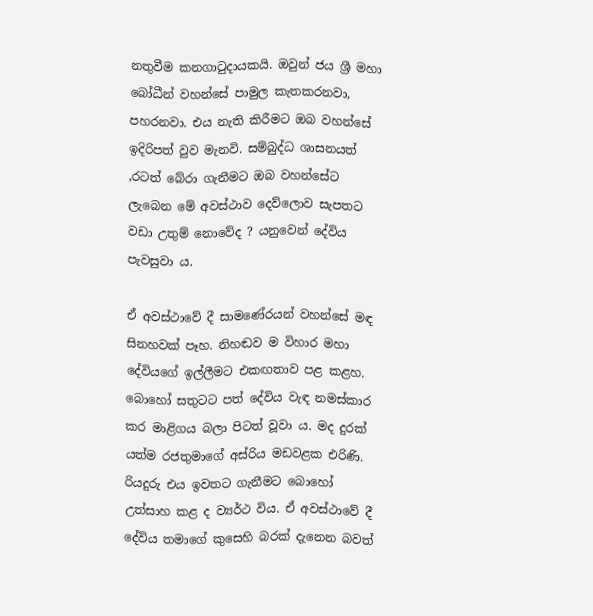නතුවීම කනගාටුදායකයි. ඔවුන් ජය ශ්‍රී මහා බෝධීන් වහන්සේ පාමුල කැතකරනවා, පහරනවා. එය නැති කිරීමට ඔබ වහන්සේ ඉදිරිපත් වුව මැනවි. සම්බුද්ධ ශාසනයත් ,රටත් බේරා ගැනීමට ඔබ වහන්සේට ලැබෙන මේ අවස්ථාව දෙව්ලොව සැපතට වඩා උතුම් නොවේද ? යනුවෙන් දේවිය පැවසුවා ය.

ඒ අවස්ථාවේ දී සාමණේරයන් වහන්සේ මඳ සිනහවක් පෑහ. නිහඬව ම විහාර මහා දේවියගේ ඉල්ලීමට එකඟතාව පළ කළහ. බොහෝ සතුටට පත් දේවිය වැඳ නමස්කාර කර මාළිගය බලා පිටත් වූවා ය. මද දුරක් යත්ම රජතුමාගේ අස්රිය මඩවළක එරිණි. රියදුරු එය ඉවතට ගැනීමට බොහෝ උත්සාහ කළ ද ව්‍යර්ථ විය. ඒ අවස්ථාවේ දී දේවිය තමාගේ කුසෙහි බරක් දැනෙන බවත්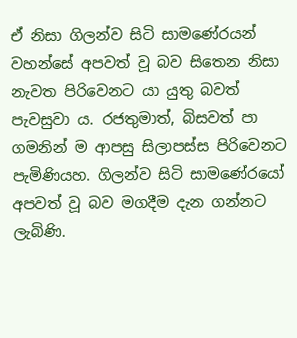ඒ නිසා ගිලන්ව සිටි සාමණේරයන් වහන්සේ අපවත් වූ බව සිතෙන නිසා නැවත පිරිවෙනට යා යුතු බවත් පැවසුවා ය. රජතුමාත්, බිසවත් පා ගමනින් ම ආපසු සිලාපස්ස පිරිවෙනට පැමිණියහ. ගිලන්ව සිටි සාමණේරයෝ අපවත් වූ බව මගදීම දැන ගන්නට ලැබිණි.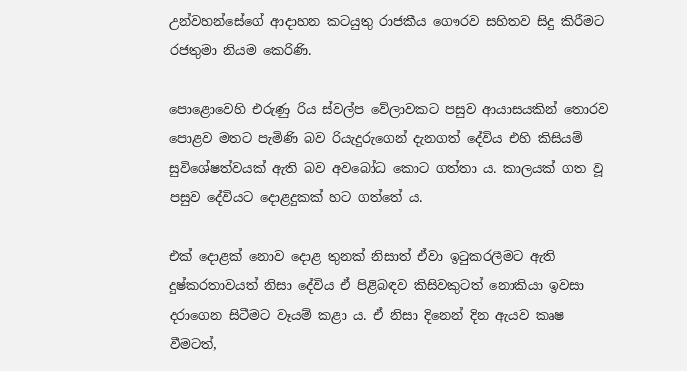උන්වහන්සේගේ ආදාහන කටයුතු රාජකීය ගෞරව සහිතව සිදු කිරීමට රජතුමා නියම කෙරිණි.

පොළොවෙහි එරුණු රිය ස්වල්ප වේලාවකට පසුව ආයාසයකින් තොරව පොළව මතට පැමිණි බව රියැදුරුගෙන් දැනගත් දේවිය එහි කිසියම් සුවිශේෂත්වයක් ඇති බව අවබෝධ කොට ගත්තා ය. කාලයක් ගත වූ පසුව දේවියට දොළදුකක් හට ගත්තේ ය.

එක් දොළක් නොව දොළ තුනක් නිසාත් ඒවා ඉටුකරලීමට ඇති දුෂ්කරතාවයත් නිසා දේවිය ඒ පිළිබඳව කිසිවකුටත් නොකියා ඉවසා දරාගෙන සිටීමට වෑයම් කළා ය. ඒ නිසා දිනෙන් දින ඇයව කෘෂ වීමටත්,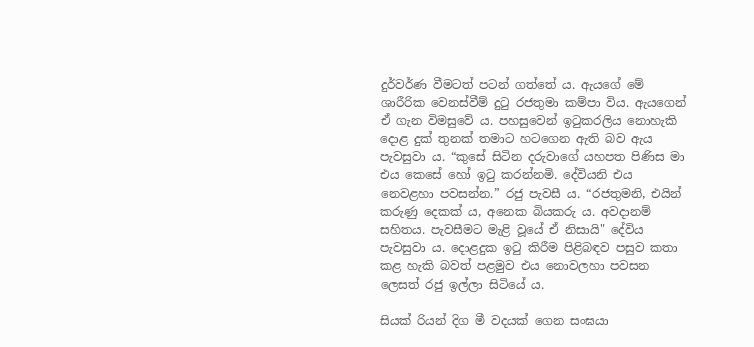දුර්වර්ණ වීමටත් පටන් ගත්තේ ය. ඇයගේ මේ ශාරීරික වෙනස්වීම් දුටු රජතුමා කම්පා විය. ඇයගෙන් ඒ ගැන විමසුවේ ය. පහසුවෙන් ඉටුකරලිය නොහැකි දොළ දුක් තුනක් තමාට හටගෙන ඇති බව ඇය පැවසුවා ය. “කුසේ සිටින දරුවාගේ යහපත පිණිස මා එය කෙසේ හෝ ඉටු කරන්නමි. දේවියනි එය නෙවළහා පවසන්න.” රජු පැවසී ය. “රජතුමනි, එයින් කරුණු දෙකක් ය, අනෙක බියකරු ය. අවදානම් සහිතය. පැවසීමට මැළි වූයේ ඒ නිසායි" දේවිය පැවසුවා ය. දොළදුක ඉටු කිරීම පිළිබඳව පසුව කතා කළ හැකි බවත් පළමුව එය නොවලහා පවසන ලෙසත් රජු ඉල්ලා සිටියේ ය.

සියක් රියන් දිග මී වදයක් ගෙන සංඝයා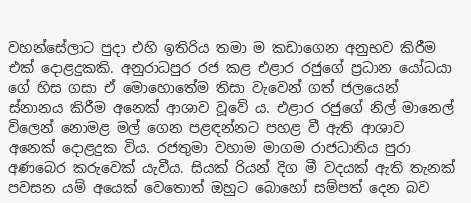වහන්සේලාට පුදා එහි ඉතිරිය තමා ම කඩාගෙන අනුභව කිරීම එක් දොළදුකකි. අනුරාධපුර රජ කළ එළාර රජුගේ ප්‍රධාන යෝධයා ගේ හිස ගසා ඒ මොහොතේම තිසා වැවෙන් ගත් ජලයෙන් ස්නානය කිරීම අනෙක් ආශාව වූවේ ය. එළාර රජුගේ නිල් මානෙල් විලෙන් නොමළ මල් ගෙන පළඳන්නට පහළ වී ඇති ආශාව අනෙක් දොළදුක විය. රජතුමා වහාම මාගම රාජධානිය පුරා අණබෙර කරුවෙක් යැවීය. සියක් රියන් දිග මී වදයක් ඇති තැනක් පවසන යම් අයෙක් වෙතොත් ඔහුට බොහෝ සම්පත් දෙන බව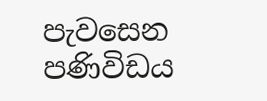පැවසෙන පණිවිඩය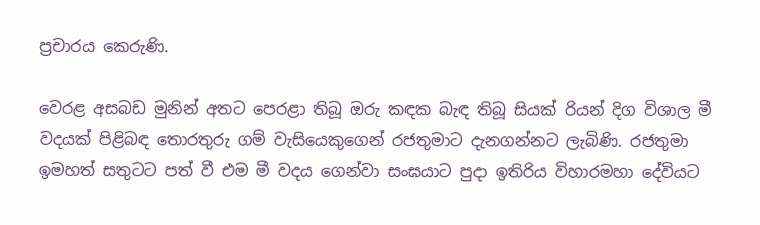ප්‍රචාරය කෙරුණි.

වෙරළ අසබඩ මුනින් අතට පෙරළා තිබූ ඔරු කඳක බැඳ තිබූ සියක් රියන් දිග විශාල මී වදයක් පිළිබඳ තොරතුරු ගම් වැසියෙකුගෙන් රජතුමාට දැනගන්නට ලැබිණි. රජතුමා ඉමහත් සතුටට පත් වී එම මී වදය ගෙන්වා සංඝයාට පුදා ඉතිරිය විහාරමහා දේවියට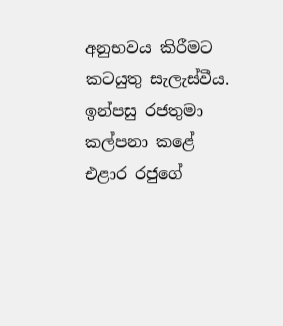අනුභවය කිරීමට කටයුතු සැලැස්වීය. ඉන්පසු රජතුමා කල්පනා කළේ එළාර රජුගේ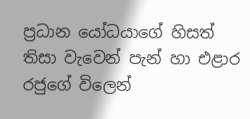ප්‍රධාන යෝධයාගේ හිසත් තිසා වැවෙන් පැන් හා එළාර රජුගේ විලෙන්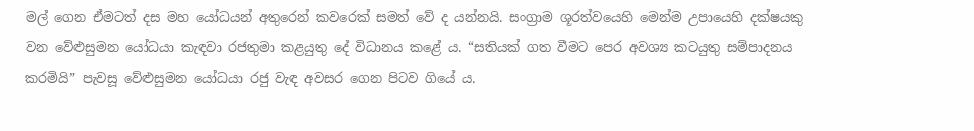මල් ගෙන ඒමටත් දස මහ යෝධයන් අතුරෙන් කවරෙක් සමත් වේ ද යන්නයි. සංග්‍රාම ශූරත්වයෙහි මෙන්ම උපායෙහි දක්ෂයකු වන වේළුසුමන යෝධයා කැඳවා රජතුමා කළයුතු දේ විධානය කළේ ය. “සතියක් ගත වීමට පෙර අවශ්‍ය කටයුතු සම්පාදනය කරමියි” පැවසූ වේළුසුමන යෝධයා රජු වැඳ අවසර ගෙන පිටව ගියේ ය.